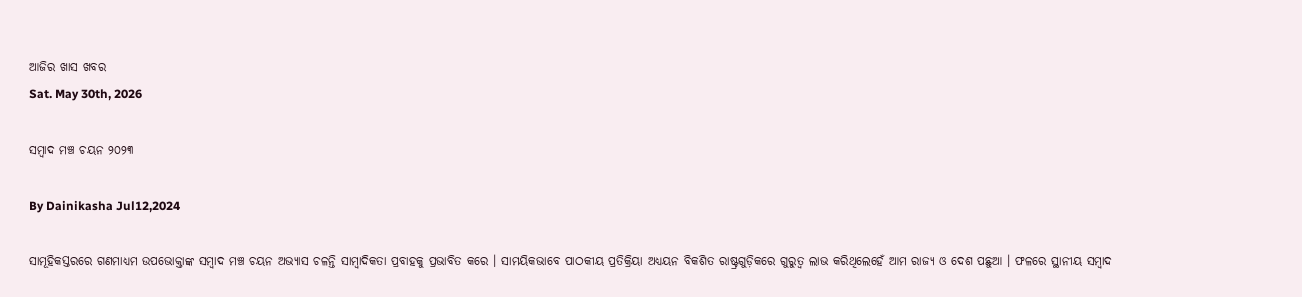ଆଜିର ଖାସ ଖବର
Sat. May 30th, 2026

ସମ୍ୱାଦ ମଞ୍ଚ ଚୟନ ୨୦୨୩

By Dainikasha Jul12,2024

ସାମୂହିକସ୍ତରରେ ଗଣମାଧ୍ୟମ ଉପଭୋକ୍ତାଙ୍କ ସମ୍ୱାଦ ମଞ୍ଚ ଚୟନ ଅଭ୍ୟାସ ଚଳନ୍ତି ସାମ୍ୱାଦିକତା ପ୍ରବାହକୁ ପ୍ରଭାବିତ କରେ । ସାମୟିକଭାବେ ପାଠକୀୟ ପ୍ରତିକ୍ରିୟା ଅଧ୍ୟୟନ ବିକଶିତ ରାଷ୍ଟ୍ରଗୁଡ଼ିକରେ ଗୁରୁତ୍ୱ ଲାଭ କରିଥିଲେହେଁ ଆମ ରାଜ୍ୟ ଓ ଦେଶ ପଛୁଆ । ଫଳରେ ସ୍ଥାନୀୟ ସମ୍ୱାଦ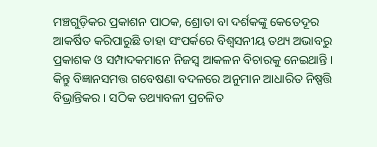ମଞ୍ଚଗୁଡ଼ିକର ପ୍ରକାଶନ ପାଠକ, ଶ୍ରୋତା ବା ଦର୍ଶକଙ୍କୁ କେତେଦୂର ଆକର୍ଷିତ କରିପାରୁଛି ତାହା ସଂପର୍କରେ ବିଶ୍ୱସନୀୟ ତଥ୍ୟ ଅଭାବରୁ ପ୍ରକାଶକ ଓ ସମ୍ପାଦକମାନେ ନିଜସ୍ୱ ଆକଳନ ବିଚାରକୁ ନେଇଥାନ୍ତି । କିନ୍ତୁ ବିଜ୍ଞାନସମତ୍ତ ଗବେଷଣା ବଦଳରେ ଅନୁମାନ ଆଧାରିତ ନିଷ୍ପତ୍ତି ବିଭ୍ରାନ୍ତିକର । ସଠିକ ତଥ୍ୟାବଳୀ ପ୍ରଚଳିତ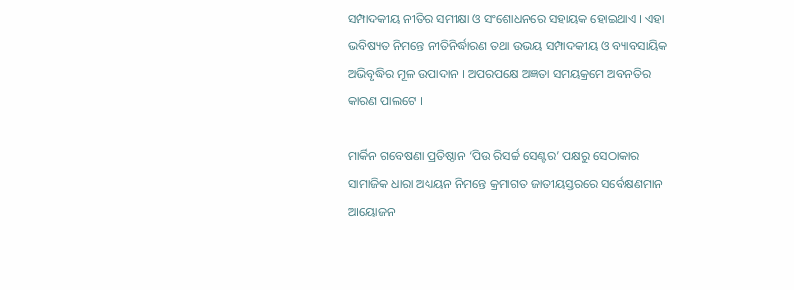ସମ୍ପାଦକୀୟ ନୀତିର ସମୀକ୍ଷା ଓ ସଂଶୋଧନରେ ସହାୟକ ହୋଇଥାଏ । ଏହା ଭବିଷ୍ୟତ ନିମନ୍ତେ ନୀତିନିର୍ଦ୍ଧାରଣ ତଥା ଉଭୟ ସମ୍ପାଦକୀୟ ଓ ବ୍ୟାବସାୟିକ ଅଭିବୃଦ୍ଧିର ମୂଳ ଉପାଦାନ । ଅପରପକ୍ଷେ ଅଜ୍ଞତା ସମୟକ୍ରମେ ଅବନତିର କାରଣ ପାଲଟେ ।

ମାର୍କିନ ଗବେଷଣା ପ୍ରତିଷ୍ଠାନ ‘ପିଉ ରିସର୍ଚ୍ଚ ସେଣ୍ଟର’ ପକ୍ଷରୁ ସେଠାକାର ସାମାଜିକ ଧାରା ଅଧ୍ୟୟନ ନିମନ୍ତେ କ୍ରମାଗତ ଜାତୀୟସ୍ତରରେ ସର୍ବେକ୍ଷଣମାନ ଆୟୋଜନ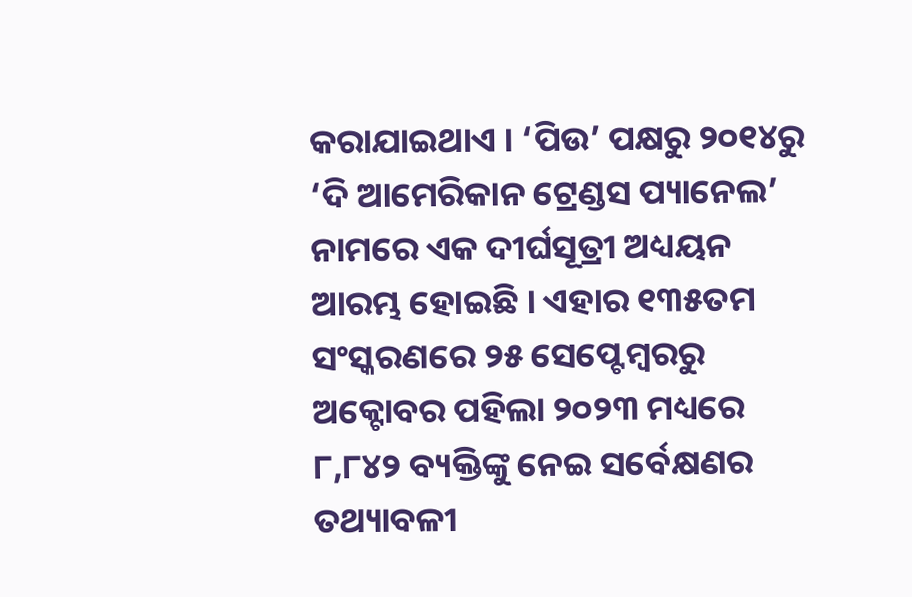କରାଯାଇଥାଏ । ‘ପିଉ’ ପକ୍ଷରୁ ୨୦୧୪ରୁ ‘ଦି ଆମେରିକାନ ଟ୍ରେଣ୍ଡସ ପ୍ୟାନେଲ’ ନାମରେ ଏକ ଦୀର୍ଘସୂତ୍ରୀ ଅଧ୍ୟୟନ ଆରମ୍ଭ ହୋଇଛି । ଏହାର ୧୩୫ତମ ସଂସ୍କରଣରେ ୨୫ ସେପ୍ଟେମ୍ୱରରୁ ଅକ୍ଟୋବର ପହିଲା ୨୦୨୩ ମଧ୍ୟରେ ୮,୮୪୨ ବ୍ୟକ୍ତିଙ୍କୁ ନେଇ ସର୍ବେକ୍ଷଣର ତଥ୍ୟାବଳୀ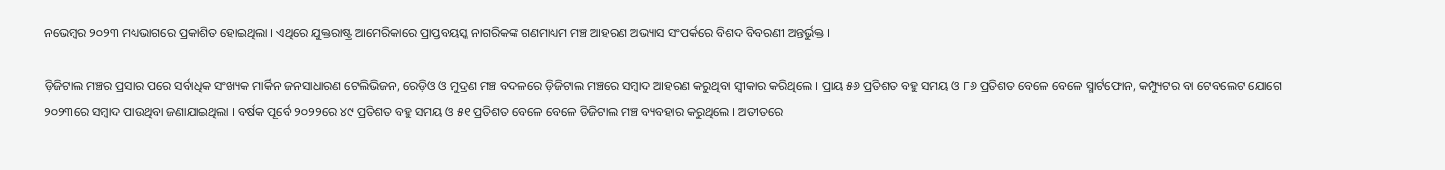ନଭେମ୍ୱର ୨୦୨୩ ମଧ୍ୟଭାଗରେ ପ୍ରକାଶିତ ହୋଇଥିଲା । ଏଥିରେ ଯୁକ୍ତରାଷ୍ଟ୍ର ଆମେରିକାରେ ପ୍ରାପ୍ତବୟସ୍କ ନାଗରିକଙ୍କ ଗଣମାଧ୍ୟମ ମଞ୍ଚ ଆହରଣ ଅଭ୍ୟାସ ସଂପର୍କରେ ବିଶଦ ବିବରଣୀ ଅନ୍ତର୍ଭୁକ୍ତ ।

ଡ଼ିଜିଟାଲ ମଞ୍ଚର ପ୍ରସାର ପରେ ସର୍ବାଧିକ ସଂଖ୍ୟକ ମାର୍କିନ ଜନସାଧାରଣ ଟେଲିଭିଜନ, ରେଡ଼ିଓ ଓ ମୁଦ୍ରଣ ମଞ୍ଚ ବଦଳରେ ଡ଼ିଜିଟାଲ ମଞ୍ଚରେ ସମ୍ୱାଦ ଆହରଣ କରୁଥିବା ସ୍ୱୀକାର କରିଥିଲେ । ପ୍ରାୟ ୫୬ ପ୍ରତିଶତ ବହୁ ସମୟ ଓ ୮୬ ପ୍ରତିଶତ ବେଳେ ବେଳେ ସ୍ମାର୍ଟଫୋନ, କମ୍ପ୍ୟୁଟର ବା ଟେବଲେଟ ଯୋଗେ ୨୦୨୩ରେ ସମ୍ୱାଦ ପାଉଥିବା ଜଣାଯାଇଥିଲା । ବର୍ଷକ ପୂର୍ବେ ୨୦୨୨ରେ ୪୯ ପ୍ରତିଶତ ବହୁ ସମୟ ଓ ୫୧ ପ୍ରତିଶତ ବେଳେ ବେଳେ ଡିଜିଟାଲ ମଞ୍ଚ ବ୍ୟବହାର କରୁଥିଲେ । ଅତୀତରେ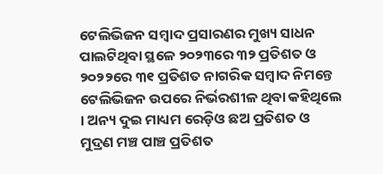ଟେଲିଭିଜନ ସମ୍ୱାଦ ପ୍ରସାରଣର ମୁଖ୍ୟ ସାଧନ ପାଲଟିଥିବା ସ୍ଥଳେ ୨୦୨୩ରେ ୩୨ ପ୍ରତିଶତ ଓ ୨୦୨୨ରେ ୩୧ ପ୍ରତିଶତ ନାଗରିକ ସମ୍ୱାଦ ନିମନ୍ତେ ଟେଲିଭିଜନ ଉପରେ ନିର୍ଭରଶୀଳ ଥିବା କହିଥିଲେ । ଅନ୍ୟ ଦୁଇ ମାଧ୍ୟମ ରେଡ଼ିଓ ଛଅ ପ୍ରତିଶତ ଓ ମୁଦ୍ରଣ ମଞ୍ଚ ପାଞ୍ଚ ପ୍ରତିଶତ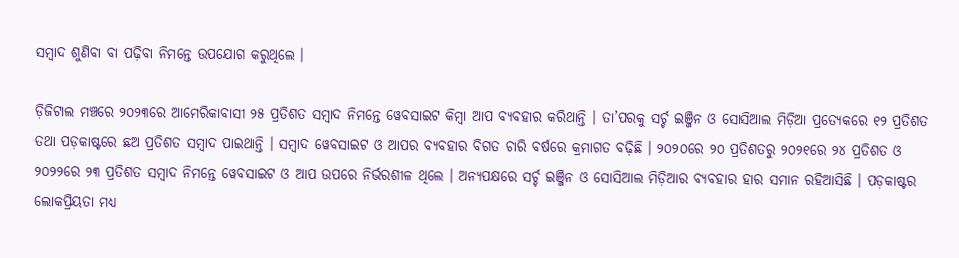ସମ୍ୱାଦ ଶୁଣିବା ବା ପଢ଼ିବା ନିମନ୍ତେ ଉପଯୋଗ କରୁଥିଲେ ।

ଡ଼ିଜିଟାଲ ମଞ୍ଚରେ ୨୦୨୩ରେ ଆମେରିକାବାସୀ ୨୫ ପ୍ରତିଶତ ସମ୍ୱାଦ ନିମନ୍ତେ ୱେବସାଇଟ କିମ୍ୱା ଆପ ବ୍ୟବହାର କରିଥାନ୍ତି । ତା’ପରକୁ ସର୍ଚ୍ଚ ଇଞ୍ଜିନ ଓ ସୋସିଆଲ ମିଡ଼ିଆ ପ୍ରତ୍ୟେକରେ ୧୨ ପ୍ରତିଶତ ତଥା ପଡ଼କାଷ୍ଟରେ ଛଅ ପ୍ରତିଶତ ସମ୍ୱାଦ ପାଇଥାନ୍ତି । ସମ୍ୱାଦ ୱେବସାଇଟ ଓ ଆପର ବ୍ୟବହାର ବିଗତ ଚାରି ବର୍ଷରେ କ୍ରମାଗତ ବଢ଼ିଛି । ୨୦୨୦ରେ ୨୦ ପ୍ରତିଶତରୁ ୨୦୨୧ରେ ୨୪ ପ୍ରତିଶତ ଓ ୨୦୨୨ରେ ୨୩ ପ୍ରତିଶତ ସମ୍ୱାଦ ନିମନ୍ତେ ୱେବସାଇଟ ଓ ଆପ ଉପରେ ନିର୍ଭରଶୀଳ ଥିଲେ । ଅନ୍ୟପକ୍ଷରେ ସର୍ଚ୍ଚ ଇଞ୍ଜିନ ଓ ସୋସିଆଲ ମିଡ଼ିଆର ବ୍ୟବହାର ହାର ସମାନ ରହିଆସିଛି । ପଡ଼କାଷ୍ଟର ଲୋକପ୍ରିୟତା ମଧ୍ୟ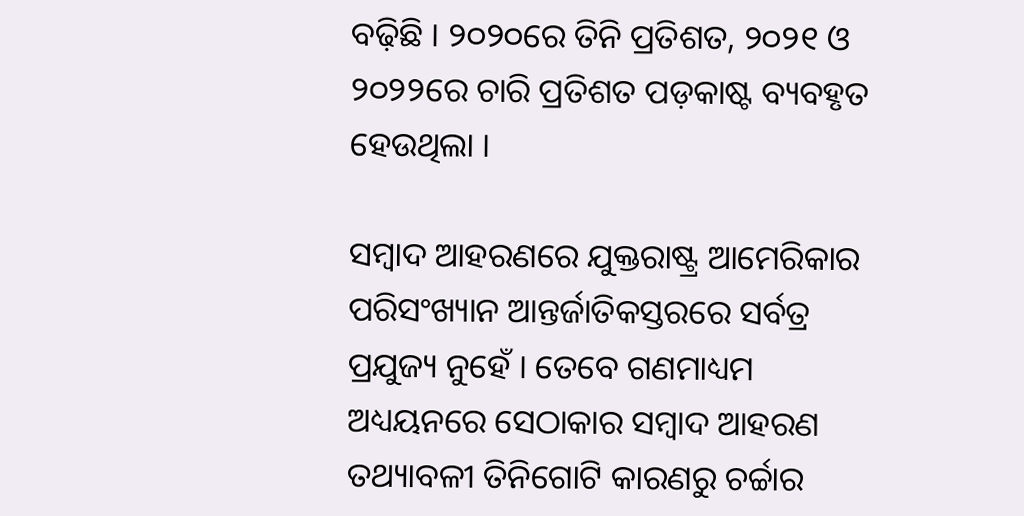ବଢ଼ିଛି । ୨୦୨୦ରେ ତିନି ପ୍ରତିଶତ, ୨୦୨୧ ଓ ୨୦୨୨ରେ ଚାରି ପ୍ରତିଶତ ପଡ଼କାଷ୍ଟ ବ୍ୟବହୃତ ହେଉଥିଲା ।

ସମ୍ୱାଦ ଆହରଣରେ ଯୁକ୍ତରାଷ୍ଟ୍ର ଆମେରିକାର ପରିସଂଖ୍ୟାନ ଆନ୍ତର୍ଜାତିକସ୍ତରରେ ସର୍ବତ୍ର ପ୍ରଯୁଜ୍ୟ ନୁହେଁ । ତେବେ ଗଣମାଧ୍ୟମ ଅଧ୍ୟୟନରେ ସେଠାକାର ସମ୍ୱାଦ ଆହରଣ ତଥ୍ୟାବଳୀ ତିନିଗୋଟି କାରଣରୁ ଚର୍ଚ୍ଚାର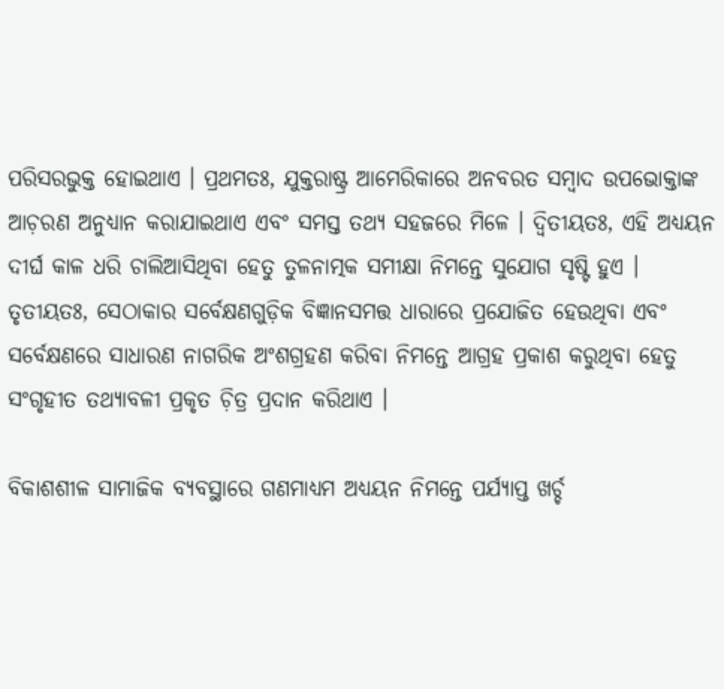ପରିସରଭୁକ୍ତ ହୋଇଥାଏ । ପ୍ରଥମତଃ, ଯୁକ୍ତରାଷ୍ଟ୍ର ଆମେରିକାରେ ଅନବରତ ସମ୍ୱାଦ ଉପଭୋକ୍ତାଙ୍କ ଆଚ଼ରଣ ଅନୁଧ୍ୟାନ କରାଯାଇଥାଏ ଏବଂ ସମସ୍ତ ତଥ୍ୟ ସହଜରେ ମିଳେ । ଦ୍ୱିତୀୟତଃ, ଏହି ଅଧ୍ୟୟନ ଦୀର୍ଘ କାଳ ଧରି ଚାଲିଆସିଥିବା ହେତୁ ତୁଳନାତ୍ମକ ସମୀକ୍ଷା ନିମନ୍ତେ ସୁଯୋଗ ସୃଷ୍ଟି ହୁଏ । ତୃତୀୟତଃ, ସେଠାକାର ସର୍ବେକ୍ଷଣଗୁଡ଼ିକ ବିଜ୍ଞାନସମତ୍ତ ଧାରାରେ ପ୍ରଯୋଜିତ ହେଉଥିବା ଏବଂ ସର୍ବେକ୍ଷଣରେ ସାଧାରଣ ନାଗରିକ ଅଂଶଗ୍ରହଣ କରିବା ନିମନ୍ତେ ଆଗ୍ରହ ପ୍ରକାଶ କରୁଥିବା ହେତୁ ସଂଗୃହୀତ ତଥ୍ୟାବଳୀ ପ୍ରକୃତ ଚ଼ିତ୍ର ପ୍ରଦାନ କରିଥାଏ ।

ବିକାଶଶୀଳ ସାମାଜିକ ବ୍ୟବସ୍ଥାରେ ଗଣମାଧ୍ୟମ ଅଧ୍ୟୟନ ନିମନ୍ତେ ପର୍ଯ୍ୟାପ୍ତ ଖର୍ଚ୍ଚ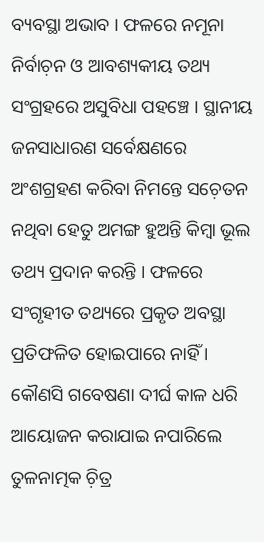ବ୍ୟବସ୍ଥା ଅଭାବ । ଫଳରେ ନମୂନା ନିର୍ବାଚ଼ନ ଓ ଆବଶ୍ୟକୀୟ ତଥ୍ୟ ସଂଗ୍ରହରେ ଅସୁବିଧା ପହଞ୍ଚେ । ସ୍ଥାନୀୟ ଜନସାଧାରଣ ସର୍ବେକ୍ଷଣରେ ଅଂଶଗ୍ରହଣ କରିବା ନିମନ୍ତେ ସଚ଼େତନ ନଥିବା ହେତୁ ଅମଙ୍ଗ ହୁଅନ୍ତି କିମ୍ୱା ଭୂଲ ତଥ୍ୟ ପ୍ରଦାନ କରନ୍ତି । ଫଳରେ ସଂଗୃହୀତ ତଥ୍ୟରେ ପ୍ରକୃତ ଅବସ୍ଥା ପ୍ରତିଫଳିତ ହୋଇପାରେ ନାହିଁ । କୌଣସି ଗବେଷଣା ଦୀର୍ଘ କାଳ ଧରି ଆୟୋଜନ କରାଯାଇ ନପାରିଲେ ତୁଳନାତ୍ମକ ଚ଼ିତ୍ର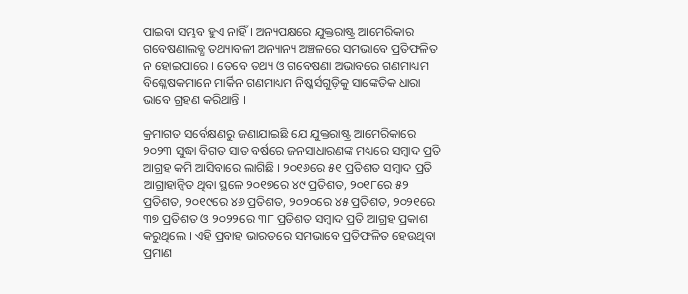ପାଇବା ସମ୍ଭବ ହୁଏ ନାହିଁ । ଅନ୍ୟପକ୍ଷରେ ଯୁକ୍ତରାଷ୍ଟ୍ର ଆମେରିକାର ଗବେଷଣାଲବ୍ଧ ତଥ୍ୟାବଳୀ ଅନ୍ୟାନ୍ୟ ଅଞ୍ଚଳରେ ସମଭାବେ ପ୍ରତିଫଳିତ ନ ହୋଇପାରେ । ତେବେ ତଥ୍ୟ ଓ ଗବେଷଣା ଅଭାବରେ ଗଣମାଧ୍ୟମ ବିଶ୍ଳେଷକମାନେ ମାର୍କିନ ଗଣମାଧ୍ୟମ ନିଷ୍କର୍ସଗୁଡ଼ିକୁ ସାଙ୍କେତିକ ଧାରା ଭାବେ ଗ୍ରହଣ କରିଥାନ୍ତି ।

କ୍ରମାଗତ ସର୍ବେକ୍ଷଣରୁ ଜଣାଯାଇଛି ଯେ ଯୁକ୍ତରାଷ୍ଟ୍ର ଆମେରିକାରେ ୨୦୨୩ ସୁଦ୍ଧା ବିଗତ ସାତ ବର୍ଷରେ ଜନସାଧାରଣଙ୍କ ମଧ୍ୟରେ ସମ୍ୱାଦ ପ୍ରତି ଆଗ୍ରହ କମି ଆସିବାରେ ଲାଗିଛି । ୨୦୧୬ରେ ୫୧ ପ୍ରତିଶତ ସମ୍ୱାଦ ପ୍ରତି ଆଗ୍ରାହାନ୍ୱିତ ଥିବା ସ୍ଥଳେ ୨୦୧୭ରେ ୪୯ ପ୍ରତିଶତ, ୨୦୧୮ରେ ୫୨ ପ୍ରତିଶତ, ୨୦୧୯ରେ ୪୬ ପ୍ରତିଶତ, ୨୦୨୦ରେ ୪୫ ପ୍ରତିଶତ, ୨୦୨୧ରେ ୩୭ ପ୍ରତିଶତ ଓ ୨୦୨୨ରେ ୩୮ ପ୍ରତିଶତ ସମ୍ୱାଦ ପ୍ରତି ଆଗ୍ରହ ପ୍ରକାଶ କରୁଥିଲେ । ଏହି ପ୍ରବାହ ଭାରତରେ ସମଭାବେ ପ୍ରତିଫଳିତ ହେଉଥିବା ପ୍ରମାଣ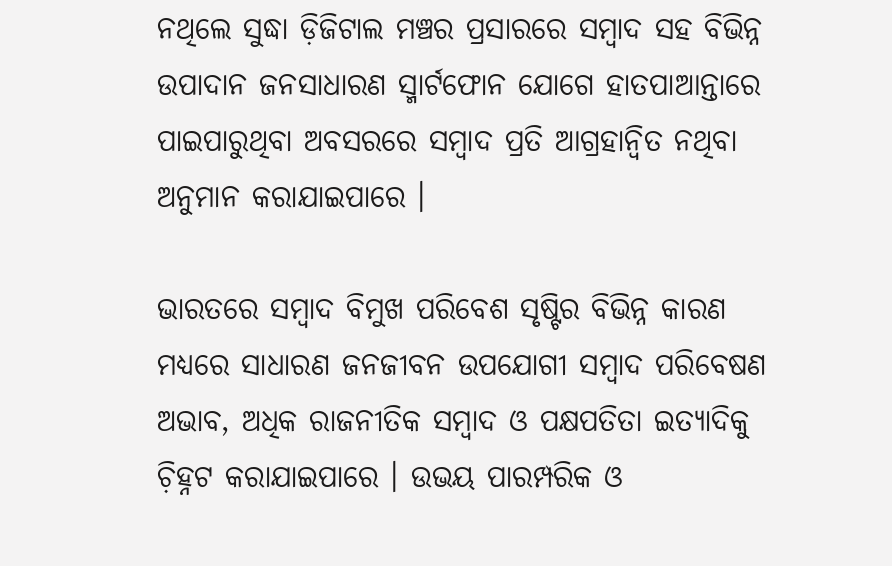ନଥିଲେ ସୁଦ୍ଧା ଡ଼ିଜିଟାଲ ମଞ୍ଚର ପ୍ରସାରରେ ସମ୍ୱାଦ ସହ ବିଭିନ୍ନ ଉପାଦାନ ଜନସାଧାରଣ ସ୍ମାର୍ଟଫୋନ ଯୋଗେ ହାତପାଆନ୍ତାରେ ପାଇପାରୁଥିବା ଅବସରରେ ସମ୍ୱାଦ ପ୍ରତି ଆଗ୍ରହାନ୍ୱିତ ନଥିବା ଅନୁମାନ କରାଯାଇପାରେ ।

ଭାରତରେ ସମ୍ୱାଦ ବିମୁଖ ପରିବେଶ ସୃଷ୍ଟିର ବିଭିନ୍ନ କାରଣ ମଧ୍ୟରେ ସାଧାରଣ ଜନଜୀବନ ଉପଯୋଗୀ ସମ୍ୱାଦ ପରିବେଷଣ ଅଭାବ, ଅଧିକ ରାଜନୀତିକ ସମ୍ୱାଦ ଓ ପକ୍ଷପତିତା ଇତ୍ୟାଦିକୁ ଚ଼ିହ୍ନଟ କରାଯାଇପାରେ । ଉଭୟ ପାରମ୍ପରିକ ଓ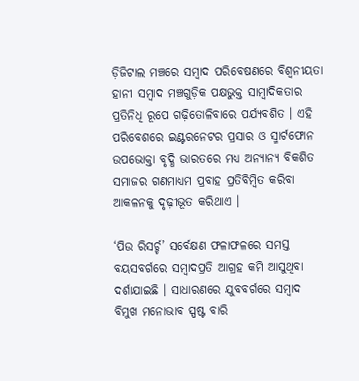ଡ଼ିଜିଟାଲ ମଞ୍ଚରେ ସମ୍ୱାଦ ପରିବେଷଣରେ ବିଶ୍ୱନୀୟତା ହାନୀ ସମ୍ୱାଦ ମଞ୍ଚଗୁଡ଼ିକ ପକ୍ଷଭୁକ୍ତ ସାମ୍ୱାଦିକତାର ପ୍ରତିନିଧି ରୂପେ ଗଢ଼ିତୋଳିବାରେ ପର୍ଯ୍ୟବଶିତ । ଏହି ପରିବେଶରେ ଇଣ୍ଟରନେଟର ପ୍ରସାର ଓ ସ୍ମାର୍ଟଫୋନ ଉପଭୋକ୍ତା ବୃଦ୍ଧି ଭାରତରେ ମଧ୍ୟ ଅନ୍ୟାନ୍ୟ ବିକଶିତ ସମାଜର ଗଣମାଧ୍ୟମ ପ୍ରବାହ ପ୍ରତିବିମ୍ୱିତ କରିବା ଆକଳନକୁ ଦୃଢ଼ୀଭୂତ କରିଥାଏ ।

‘ପିଉ ରିସର୍ଚ୍ଚ’ ସର୍ବେକ୍ଷଣ ଫଳାଫଳରେ ସମସ୍ତ ବୟସବର୍ଗରେ ସମ୍ୱାଦପ୍ରତି ଆଗ୍ରହ କମି ଆସୁଥିବା ଦର୍ଶାଯାଇଛି । ସାଧାରଣରେ ଯୁବବର୍ଗରେ ସମ୍ୱାଦ ବିମୁଖ ମନୋଭାବ ସ୍ପଷ୍ଟ ବାରି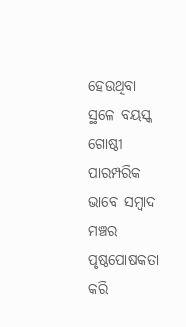ହେଉଥିବା ସ୍ଥଳେ ବୟସ୍କ ଗୋଷ୍ଠୀ ପାରମ୍ପରିକ ଭାବେ ସମ୍ୱାଦ ମଞ୍ଚର ପୃଷ୍ଠପୋଷକତା କରି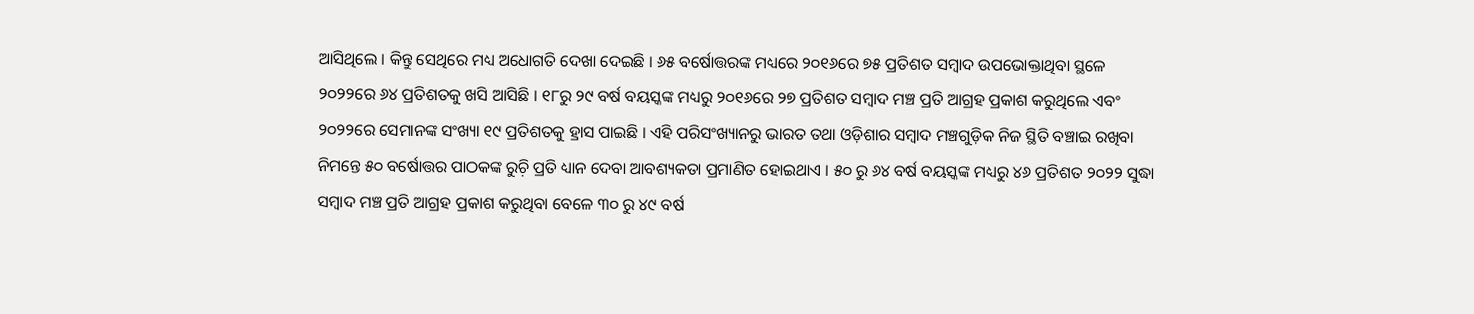ଆସିଥିଲେ । କିନ୍ତୁ ସେଥିରେ ମଧ୍ୟ ଅଧୋଗତି ଦେଖା ଦେଇଛି । ୬୫ ବର୍ଷୋତ୍ତରଙ୍କ ମଧ୍ୟରେ ୨୦୧୬ରେ ୭୫ ପ୍ରତିଶତ ସମ୍ୱାଦ ଉପଭୋକ୍ତାଥିବା ସ୍ଥଳେ ୨୦୨୨ରେ ୬୪ ପ୍ରତିଶତକୁ ଖସି ଆସିଛି । ୧୮ରୁ ୨୯ ବର୍ଷ ବୟସ୍କଙ୍କ ମଧ୍ୟରୁ ୨୦୧୬ରେ ୨୭ ପ୍ରତିଶତ ସମ୍ୱାଦ ମଞ୍ଚ ପ୍ରତି ଆଗ୍ରହ ପ୍ରକାଶ କରୁଥିଲେ ଏବଂ ୨୦୨୨ରେ ସେମାନଙ୍କ ସଂଖ୍ୟା ୧୯ ପ୍ରତିଶତକୁ ହ୍ରାସ ପାଇଛି । ଏହି ପରିସଂଖ୍ୟାନରୁ ଭାରତ ତଥା ଓଡ଼ିଶାର ସମ୍ୱାଦ ମଞ୍ଚଗୁଡ଼ିକ ନିଜ ସ୍ଥିତି ବଞ୍ଚାଇ ରଖିବା ନିମନ୍ତେ ୫୦ ବର୍ଷୋତ୍ତର ପାଠକଙ୍କ ରୁଚ଼ି ପ୍ରତି ଧ୍ୟାନ ଦେବା ଆବଶ୍ୟକତା ପ୍ରମାଣିତ ହୋଇଥାଏ । ୫୦ ରୁ ୬୪ ବର୍ଷ ବୟସ୍କଙ୍କ ମଧ୍ୟରୁ ୪୬ ପ୍ରତିଶତ ୨୦୨୨ ସୁଦ୍ଧା ସମ୍ୱାଦ ମଞ୍ଚ ପ୍ରତି ଆଗ୍ରହ ପ୍ରକାଶ କରୁଥିବା ବେଳେ ୩୦ ରୁ ୪୯ ବର୍ଷ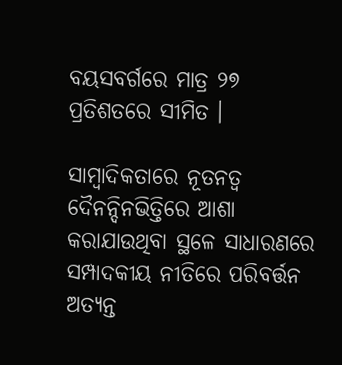ବୟସବର୍ଗରେ ମାତ୍ର ୨୭ ପ୍ରତିଶତରେ ସୀମିତ ।

ସାମ୍ୱାଦିକତାରେ ନୂତନତ୍ୱ ଦୈନନ୍ଦିନଭିତ୍ତିରେ ଆଶା କରାଯାଉଥିବା ସ୍ଥଳେ ସାଧାରଣରେ ସମ୍ପାଦକୀୟ ନୀତିରେ ପରିବର୍ତ୍ତନ ଅତ୍ୟନ୍ତ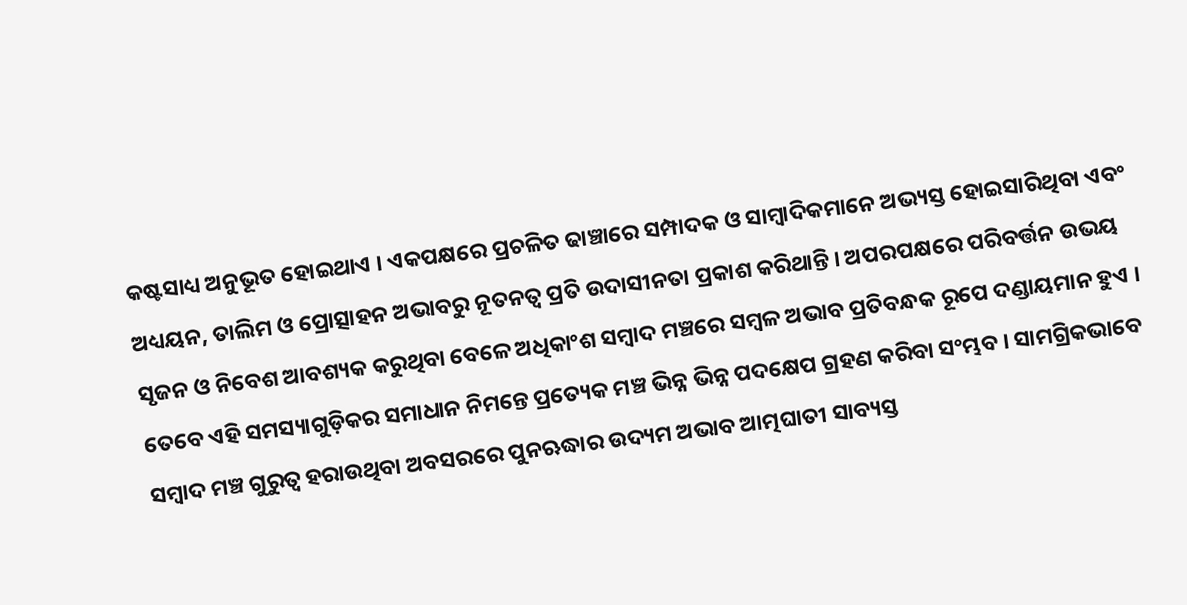କଷ୍ଟସାଧ୍ୟ ଅନୁଭୂତ ହୋଇଥାଏ । ଏକପକ୍ଷରେ ପ୍ରଚଳିତ ଢାଞ୍ଚାରେ ସମ୍ପାଦକ ଓ ସାମ୍ୱାଦିକମାନେ ଅଭ୍ୟସ୍ତ ହୋଇସାରିଥିବା ଏବଂ ଅଧ୍ୟୟନ, ତାଲିମ ଓ ପ୍ରୋତ୍ସାହନ ଅଭାବରୁ ନୂତନତ୍ୱ ପ୍ରତି ଉଦାସୀନତା ପ୍ରକାଶ କରିଥାନ୍ତି । ଅପରପକ୍ଷରେ ପରିବର୍ତ୍ତନ ଉଭୟ ସୃଜନ ଓ ନିବେଶ ଆବଶ୍ୟକ କରୁଥିବା ବେଳେ ଅଧିକାଂଶ ସମ୍ୱାଦ ମଞ୍ଚରେ ସମ୍ୱଳ ଅଭାବ ପ୍ରତିବନ୍ଧକ ରୂପେ ଦଣ୍ଡାୟମାନ ହୁଏ । ତେବେ ଏହି ସମସ୍ୟାଗୁଡ଼ିକର ସମାଧାନ ନିମନ୍ତେ ପ୍ରତ୍ୟେକ ମଞ୍ଚ ଭିନ୍ନ ଭିନ୍ନ ପଦକ୍ଷେପ ଗ୍ରହଣ କରିବା ସଂମ୍ଭବ । ସାମଗ୍ରିକଭାବେ ସମ୍ୱାଦ ମଞ୍ଚ ଗୁରୁତ୍ୱ ହରାଉଥିବା ଅବସରରେ ପୁନଋଦ୍ଧାର ଉଦ୍ୟମ ଅଭାବ ଆତ୍ମଘାତୀ ସାବ୍ୟସ୍ତ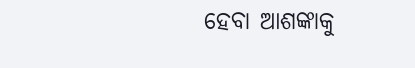ହେବା ଆଶଙ୍କାକୁ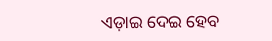ଏଡ଼ାଇ ଦେଇ ହେବ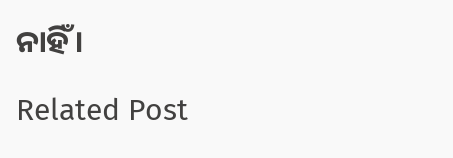ନାହିଁ ।

Related Post